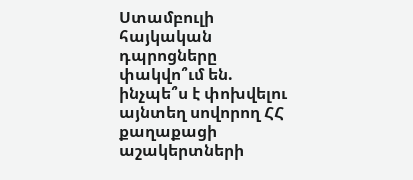Ստամբուլի հայկական դպրոցները փակվո՞ւմ են. ինչպե՞ս է փոխվելու այնտեղ սովորող ՀՀ քաղաքացի աշակերտների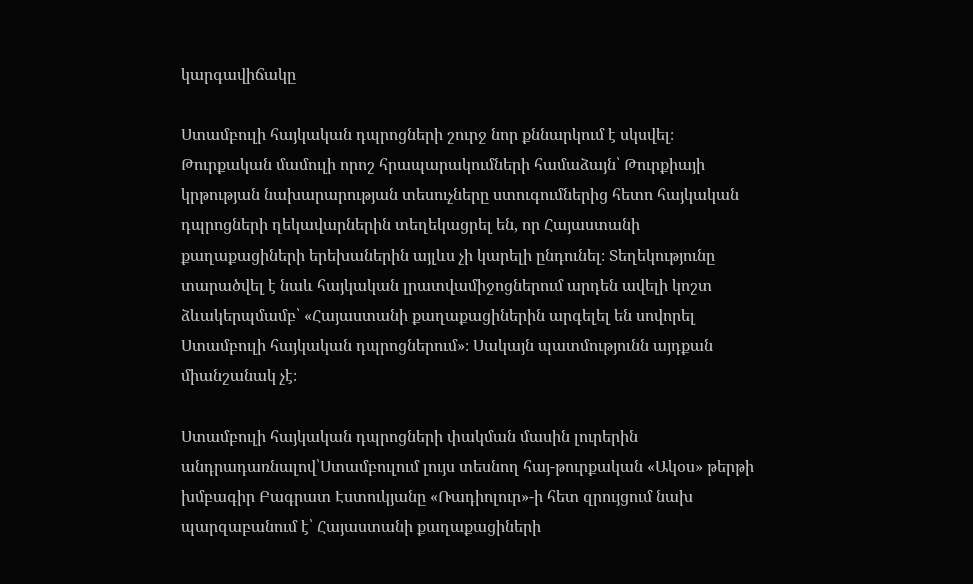կարգավիճակը

Ստամբուլի հայկական դպրոցների շուրջ նոր քննարկում է սկսվել։ Թուրքական մամուլի որոշ հրապարակումների համաձայն՝ Թուրքիայի կրթության նախարարության տեսուչները ստուգումներից հետո հայկական դպրոցների ղեկավարներին տեղեկացրել են, որ Հայաստանի քաղաքացիների երեխաներին այլևս չի կարելի ընդունել։ Տեղեկությունը տարածվել է նաև հայկական լրատվամիջոցներում արդեն ավելի կոշտ ձևակերպմամբ՝ «Հայաստանի քաղաքացիներին արգելել են սովորել Ստամբուլի հայկական դպրոցներում»։ Սակայն պատմությունն այդքան միանշանակ չէ։

Ստամբուլի հայկական դպրոցների փակման մասին լուրերին անդրադառնալով՝Ստամբուլում լույս տեսնող հայ-թուրքական «Ակօս» թերթի խմբագիր Բագրատ Էստուկյանը «Ռադիոլուր»-ի հետ զրույցում նախ պարզաբանում է՝ Հայաստանի քաղաքացիների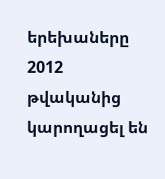երեխաները 2012 թվականից կարողացել են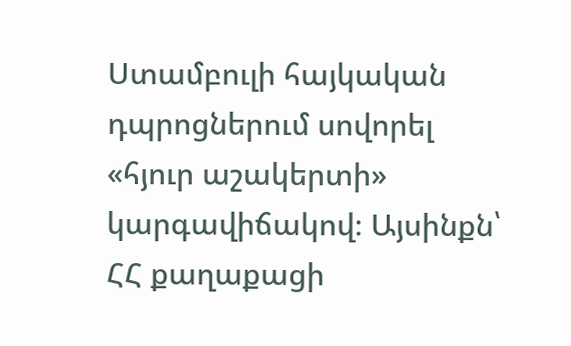Ստամբուլի հայկական դպրոցներում սովորել «հյուր աշակերտի» կարգավիճակով։ Այսինքն՝ ՀՀ քաղաքացի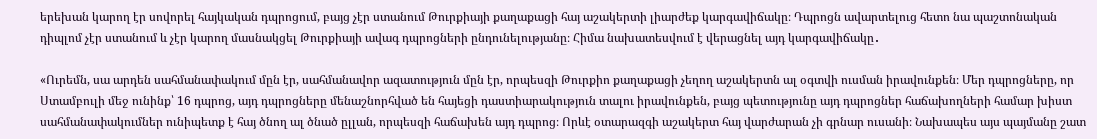երեխան կարող էր սովորել հայկական դպրոցում, բայց չէր ստանում Թուրքիայի քաղաքացի հայ աշակերտի լիարժեք կարգավիճակը։ Դպրոցն ավարտելուց հետո նա պաշտոնական դիպլոմ չէր ստանում և չէր կարող մասնակցել Թուրքիայի ավագ դպրոցների ընդունելությանը։ Հիմա նախատեսվում է վերացնել այդ կարգավիճակը․

«Ուրեմն, սա արդեն սահմանափակում մըն էր, սահմանավոր ազատություն մըն էր, որպեսզի Թուրքիո քաղաքացի չեղող աշակերտն ալ օգտվի ուսման իրավունքեն։ Մեր դպրոցները, որ Ստամբուլի մեջ ունինք՝ 16 դպրոց, այդ դպրոցները մենաշնորհված են հայեցի դաստիարակություն տալու իրավունքեն, բայց պետությունը այդ դպրոցներ հաճախողների համար խիստ սահմանափակումներ ունիպետք է հայ ծնող ալ ծնած ըլլան, որպեսզի հաճախեն այդ դպրոց։ Որևէ օտարազգի աշակերտ հայ վարժարան չի գրնար ուսանի։ Նախապես այս պայմանը շատ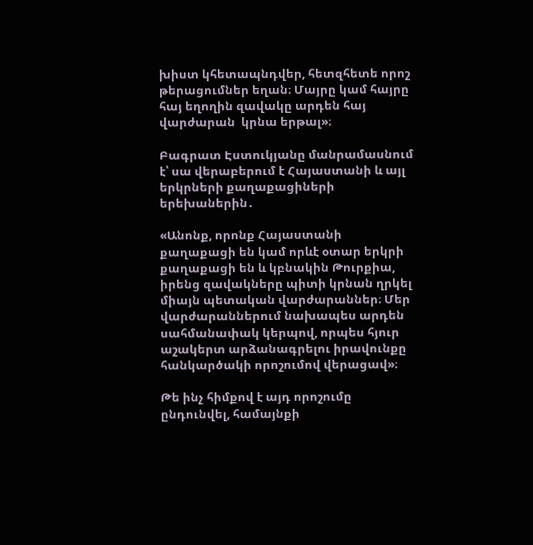խիստ կհետապնդվեր, հետզհետե որոշ թերացումներ եղան։ Մայրը կամ հայրը հայ եղողին զավակը արդեն հայ վարժարան  կրնա երթալ»։

Բագրատ Էստուկյանը մանրամասնում է՝ սա վերաբերում է Հայաստանի և այլ երկրների քաղաքացիների երեխաներին․

«Անոնք, որոնք Հայաստանի քաղաքացի են կամ որևէ օտար երկրի քաղաքացի են և կբնակին Թուրքիա, իրենց զավակները պիտի կրնան ղրկել միայն պետական վարժարաններ։ Մեր վարժարաններում նախապես արդեն սահմանափակ կերպով, որպես հյուր աշակերտ արձանագրելու իրավունքը հանկարծակի որոշումով վերացավ»։

Թե ինչ հիմքով է այդ որոշումը ընդունվել, համայնքի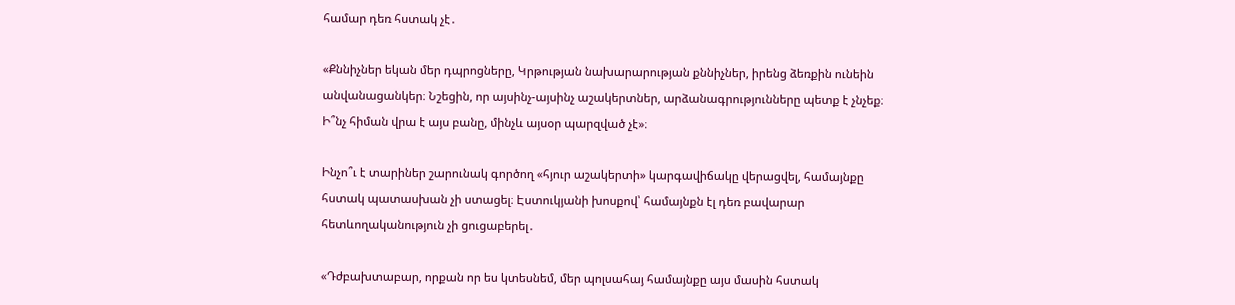համար դեռ հստակ չէ․

«Քննիչներ եկան մեր դպրոցները, Կրթության նախարարության քննիչներ, իրենց ձեռքին ունեին անվանացանկեր։ Նշեցին, որ այսինչ-այսինչ աշակերտներ, արձանագրությունները պետք է չնչեք։ Ի՞նչ հիման վրա է այս բանը, մինչև այսօր պարզված չէ»։

Ինչո՞ւ է տարիներ շարունակ գործող «հյուր աշակերտի» կարգավիճակը վերացվել, համայնքը հստակ պատասխան չի ստացել։ Էստուկյանի խոսքով՝ համայնքն էլ դեռ բավարար հետևողականություն չի ցուցաբերել․

«Դժբախտաբար, որքան որ ես կտեսնեմ, մեր պոլսահայ համայնքը այս մասին հստակ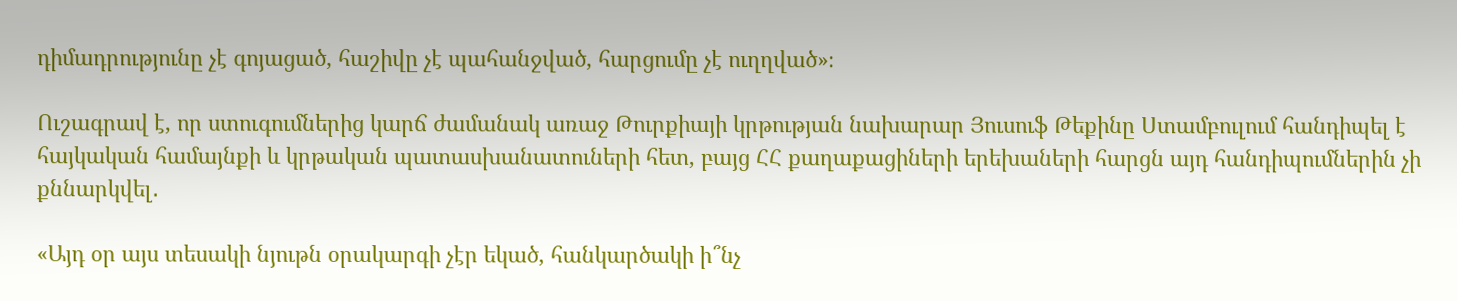դիմադրությունը չէ գոյացած, հաշիվը չէ պահանջված, հարցումը չէ ուղղված»։

Ուշագրավ է, որ ստուգումներից կարճ ժամանակ առաջ Թուրքիայի կրթության նախարար Յուսուֆ Թեքինը Ստամբուլում հանդիպել է հայկական համայնքի և կրթական պատասխանատուների հետ, բայց ՀՀ քաղաքացիների երեխաների հարցն այդ հանդիպումներին չի քննարկվել․

«Այդ օր այս տեսակի նյութն օրակարգի չէր եկած, հանկարծակի ի՞նչ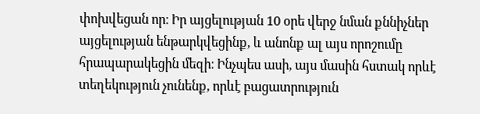փոխվեցան որ։ Իր այցելության 10 օրե վերջ նման քննիչներ այցելության ենթարկվեցինք, և անոնք ալ այս որոշումը հրապարակեցին մեզի։ Ինչպես ասի, այս մասին հստակ որևէ տեղեկություն չունենք, որևէ բացատրություն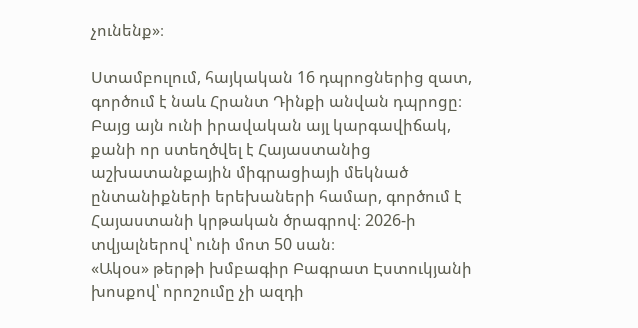չունենք»։

Ստամբուլում, հայկական 16 դպրոցներից զատ, գործում է նաև Հրանտ Դինքի անվան դպրոցը։ Բայց այն ունի իրավական այլ կարգավիճակ, քանի որ ստեղծվել է Հայաստանից աշխատանքային միգրացիայի մեկնած ընտանիքների երեխաների համար, գործում է Հայաստանի կրթական ծրագրով։ 2026-ի տվյալներով՝ ունի մոտ 50 սան։
«Ակօս» թերթի խմբագիր Բագրատ Էստուկյանի խոսքով՝ որոշումը չի ազդի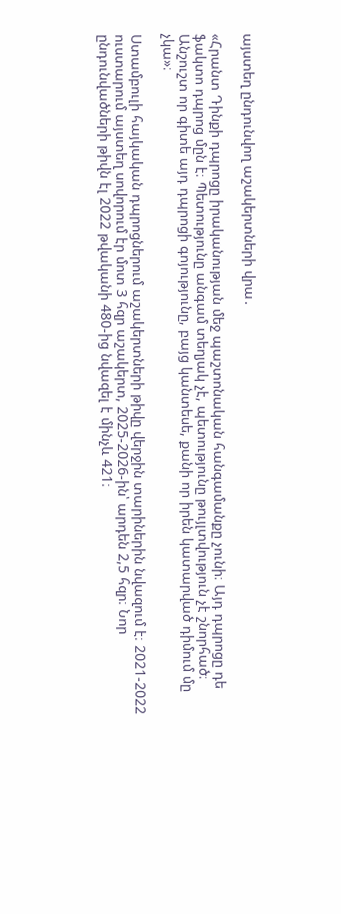այստեղ ընդունվող աշակերտների վրա․

«Հրանտ Դինքի դպրոցը իրականության մեջ պաշտոնական հանգամանքը չունի։ Այդ դպրոցը դե ֆակտո դպրոց մըն է։ Պետությունը անգամ տեղյակ չէ, պետությունը թույլտվություն չէ շնորհած։ Անշուշտ որ գիտե այդ դպրոցի գոյությունը, բայց կանտեսե, քանի որ իրեն կատարված դիմում մը չկա»։

Ստամբուլի հայկական դպրոցներում աշակերտների թիվը վերջին տարիներին նվազում է։ 2021-2022 ուստարում այստեղ սովորում էր մոտ 3 հզր աշակերտ, 2025-2026-ին՝ արդեն 2,5 հզր։ Նոր ընդունվածների թիվն էլ 2022 թվականի 480-ից նվազել է մինչև 421։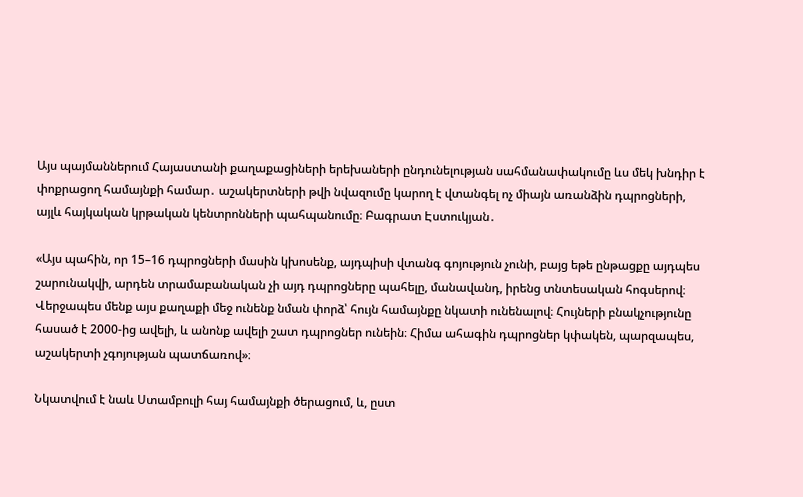Այս պայմաններում Հայաստանի քաղաքացիների երեխաների ընդունելության սահմանափակումը ևս մեկ խնդիր է փոքրացող համայնքի համար․ աշակերտների թվի նվազումը կարող է վտանգել ոչ միայն առանձին դպրոցների, այլև հայկական կրթական կենտրոնների պահպանումը։ Բագրատ Էստուկյան․

«Այս պահին, որ 15–16 դպրոցների մասին կխոսենք, այդպիսի վտանգ գոյություն չունի, բայց եթե ընթացքը այդպես շարունակվի, արդեն տրամաբանական չի այդ դպրոցները պահելը, մանավանդ, իրենց տնտեսական հոգսերով։ Վերջապես մենք այս քաղաքի մեջ ունենք նման փորձ՝ հույն համայնքը նկատի ունենալով։ Հույների բնակչությունը հասած է 2000-ից ավելի, և անոնք ավելի շատ դպրոցներ ունեին։ Հիմա ահագին դպրոցներ կփակեն, պարզապես, աշակերտի չգոյության պատճառով»։

Նկատվում է նաև Ստամբուլի հայ համայնքի ծերացում, և, ըստ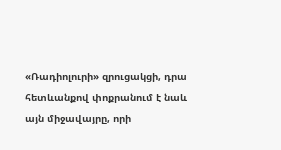«Ռադիոլուրի» զրուցակցի, դրա հետևանքով փոքրանում է նաև այն միջավայրը, որի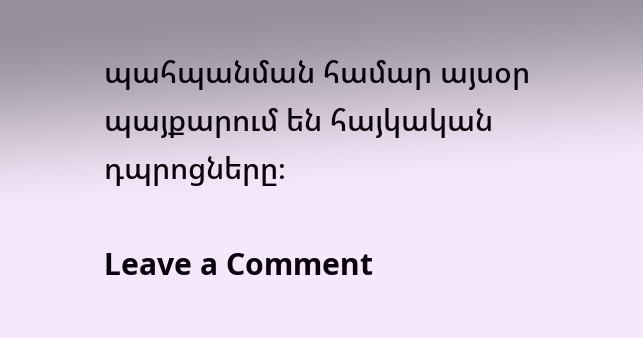պահպանման համար այսօր պայքարում են հայկական դպրոցները։

Leave a Comment